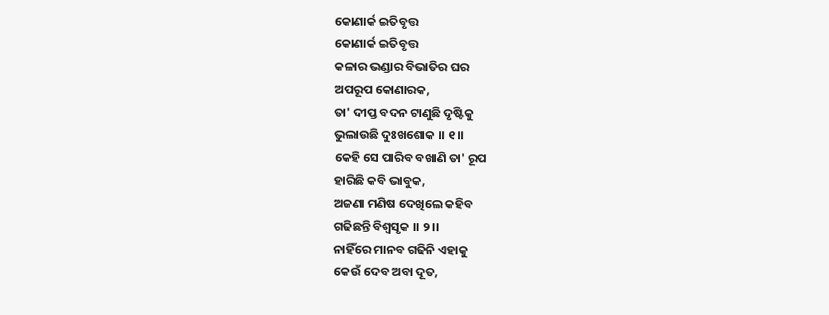କୋଣାର୍କ ଇତିବୃତ୍ତ
କୋଣାର୍କ ଇତିବୃତ୍ତ
କଳାର ଭଣ୍ଡାର ବିଭାତିର ଘର
ଅପରୂପ କୋଣାରକ,
ତା' ଦୀପ୍ତ ବଦନ ଟାଣୁଛି ଦୃଷ୍ଟିକୁ
ଭୁଲାଉଛି ଦୁଃଖଶୋକ ।। ୧।।
କେହି ସେ ପାରିବ ବଖାଣି ତା' ରୂପ
ହାରିଛି କବି ଭାବୁକ,
ଅଜଣା ମଣିଷ ଦେଖିଲେ କହିବ
ଗଢିଛନ୍ତି ବିଶ୍ବସୃକ ।। ୨।।
ନାହିଁରେ ମାନବ ଗଢିନି ଏହାକୁ
କେଉଁ ଦେବ ଅବା ଦୂତ,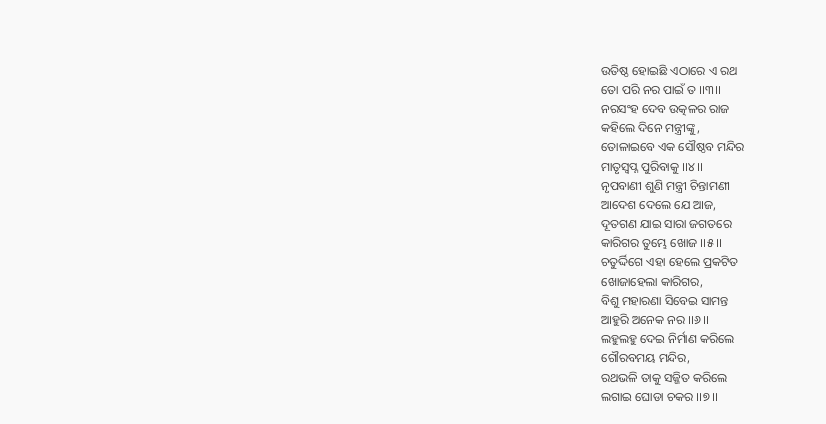ଉତିଷ୍ଠ ହୋଇଛି ଏଠାରେ ଏ ରଥ
ତୋ ପରି ନର ପାଇଁ ତ ।।୩।।
ନରସଂହ ଦେବ ଉତ୍କଳର ରାଜ
କହିଲେ ଦିନେ ମନ୍ତ୍ରୀଙ୍କୁ,
ତୋଳାଇବେ ଏକ ସୌଷ୍ଠବ ମନ୍ଦିର
ମାତୃସ୍ବପ୍ନ ପୁରିବାକୁ ।।୪।।
ନୃପବାଣୀ ଶୁଣି ମନ୍ତ୍ରୀ ଚିନ୍ତାମଣୀ
ଆଦେଶ ଦେଲେ ଯେ ଆଜ,
ଦୂତଗଣ ଯାଇ ସାରା ଜଗତରେ
କାରିଗର ତୁମ୍ଭେ ଖୋଜ ।।୫।।
ଚତୁର୍ଦ୍ଦିଗେ ଏହା ହେଲେ ପ୍ରକଟିତ
ଖୋଜାହେଲା କାରିଗର,
ବିଶୁ ମହାରଣା ସିବେଇ ସାମନ୍ତ
ଆହୁରି ଅନେକ ନର ।।୬।।
ଲହୁଲହୁ ଦେଇ ନିର୍ମାଣ କରିଲେ
ଗୌରବମୟ ମନ୍ଦିର,
ରଥଭଳି ତାକୁ ସଜ୍ଜିତ କରିଲେ
ଲଗାଇ ଘୋଡା ଚକର ।।୭।।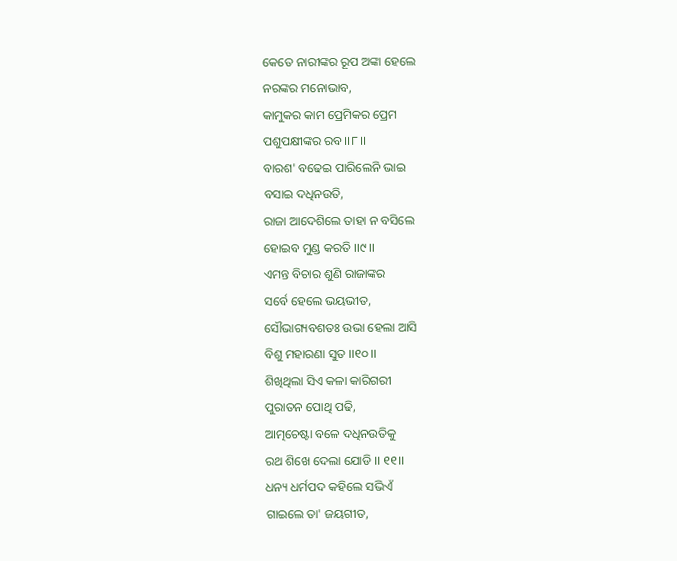କେତେ ନାରୀଙ୍କର ରୂପ ଅଙ୍କା ହେଲେ
ନରଙ୍କର ମନୋଭାବ,
କାମୁକର କାମ ପ୍ରେମିକର ପ୍ରେମ
ପଶୁପକ୍ଷୀଙ୍କର ରବ ।।୮।।
ବାରଶ' ବଢେଇ ପାରିଲେନି ଭାଇ
ବସାଇ ଦଧିନଉତି,
ରାଜା ଆଦେଶିଲେ ତାହା ନ ବସିଲେ
ହୋଇବ ମୁଣ୍ଡ କରତି ।।୯।।
ଏମନ୍ତ ବିଚାର ଶୁଣି ରାଜାଙ୍କର
ସର୍ବେ ହେଲେ ଭୟଭୀତ,
ସୌଭାଗ୍ୟବଶତଃ ଉଭା ହେଲା ଆସି
ବିଶୁ ମହାରଣା ସୁତ ।।୧୦।।
ଶିଖିଥିଲା ସିଏ କଳା କାରିଗରୀ
ପୁରାତନ ପୋଥି ପଢି,
ଆତ୍ମଚେଷ୍ଟା ବଳେ ଦଧିନଉତିକୁ
ରଥ ଶିଖେ ଦେଲା ଯୋଡି ।। ୧୧।।
ଧନ୍ୟ ଧର୍ମପଦ କହିଲେ ସଭିଏଁ
ଗାଇଲେ ତା' ଜୟଗୀତ,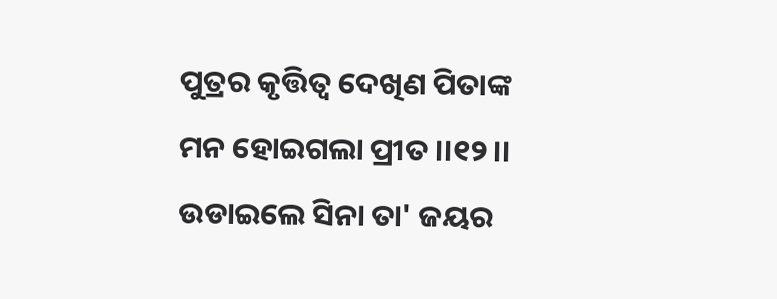ପୁତ୍ରର କୃତ୍ତିତ୍ବ ଦେଖିଣ ପିତାଙ୍କ
ମନ ହୋଇଗଲା ପ୍ରୀତ ।।୧୨।।
ଉଡାଇଲେ ସିନା ତା' ଜୟର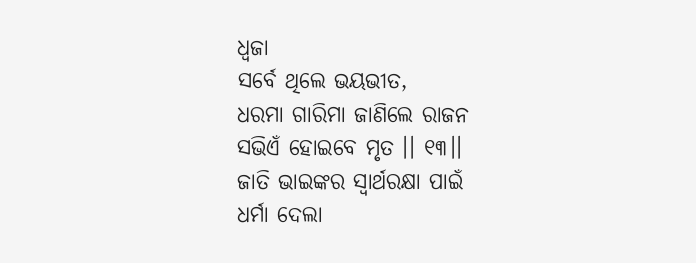ଧ୍ବଜା
ସର୍ବେ ଥିଲେ ଭୟଭୀତ,
ଧରମା ଗାରିମା ଜାଣିଲେ ରାଜନ
ସଭିଏଁ ହୋଇବେ ମୃତ ।। ୧୩।।
ଜାତି ଭାଇଙ୍କର ସ୍ବାର୍ଥରକ୍ଷା ପାଇଁ
ଧର୍ମା ଦେଲା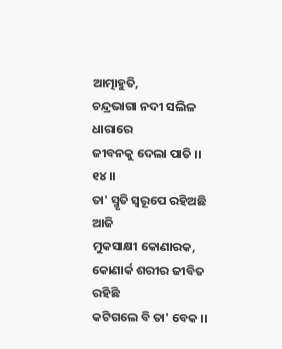ଆତ୍ମାହୁତି,
ଚନ୍ଦ୍ରଭାଗା ନଦୀ ସଲିଳ ଧାରାରେ
ଜୀବନକୁ ଦେଲା ପାତି ।। ୧୪।।
ତା' ସ୍ମୃତି ସ୍ବରୂପେ ରହିଅଛି ଆଜି
ମୁକସାକ୍ଷୀ କୋଣାରକ,
କୋଣାର୍କ ଶରୀର ଜୀବିତ ରହିଛି
କଟିଗଲେ ବି ତା' ବେକ ।।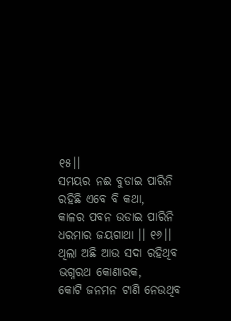୧୫।।
ସମୟର ନଈ ବୁଡାଇ ପାରିନି
ରହିଛି ଏବେ ବି କଥା,
କାଳର ପବନ ଉଡାଇ ପାରିନି
ଧରମାର ଜୟଗାଥା ।। ୧୬।।
ଥିଲା ଅଛି ଆଉ ସଦା ରହିଥିବ
ଭଗ୍ନରଥ କୋଣାରକ,
କୋଟି ଜନମନ ଟାଣି ନେଉଥିବ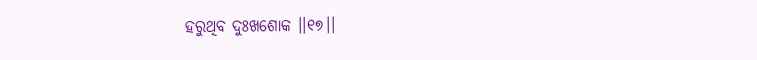ହରୁଥିବ ଦୁଃଖଶୋକ ।।୧୭।।